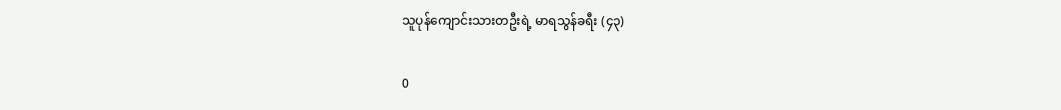သူပုန်ကျောင်းသားတဦးရဲ့ မာရသွန်ခရီး (၄၃)

0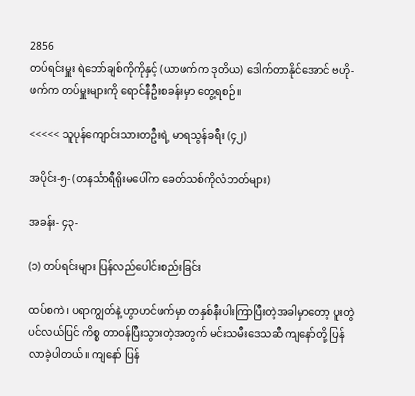2856
တပ်ရင်းမှူး ရဲဘော်ချစ်ကိုကိုနှင့် (ယာဖက်က ဒုတိယ) ဒေါက်တာနိုင်အောင် ဗဟို-ဖက်က တပ်မှူးများကို ရောင်နီဦးစခန်းမှာ တွေ့ရစဉ်။

<<<<< သူပုန်ကျောင်းသားတဦးရဲ့ မာရသွန်ခရီး (၄၂)

အပိုင်း-၅- (တနင်္သာရီရိုးမပေါ်က ခေတ်သစ်ကိုလံဘတ်များ)

အခန်း- ၄၃-

(၁) တပ်ရင်းများ ပြန်လည်ပေါင်းစည်းခြင်း

ထပ်စကဲ၊ ပရာကျွတ်နဲ့ ဟွာဟင်ဖက်မှာ တနှစ်နီးပါးကြာပြီးတဲ့အခါမှာတော့ ပူးတွဲပင်လယ်ပြင် ကိစ္စ တာဝန်ပြီးသွားတဲ့အတွက် မင်းသမီးဒေသဆီ ကျနော်တို့ ပြန်လာခဲ့ပါတယ်။ ကျနော် ပြန်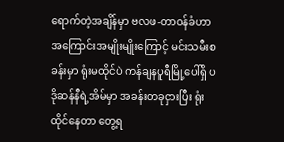ရောက်တဲ့အချိန်မှာ ဗလဖ-တာဝန်ခံဟာ အကြောင်းအမျိုးမျိုးကြောင့် မင်းသမီးစခန်းမှာ ရုံးမထိုင်ပဲ ကန်ချနပူရီမြို့ပေါ်ရှိ ပဒိုဆန်နီရဲ့အိမ်မှာ အခန်းတခုငှားပြီး ရုံးထိုင်နေတာ တွေ့ရ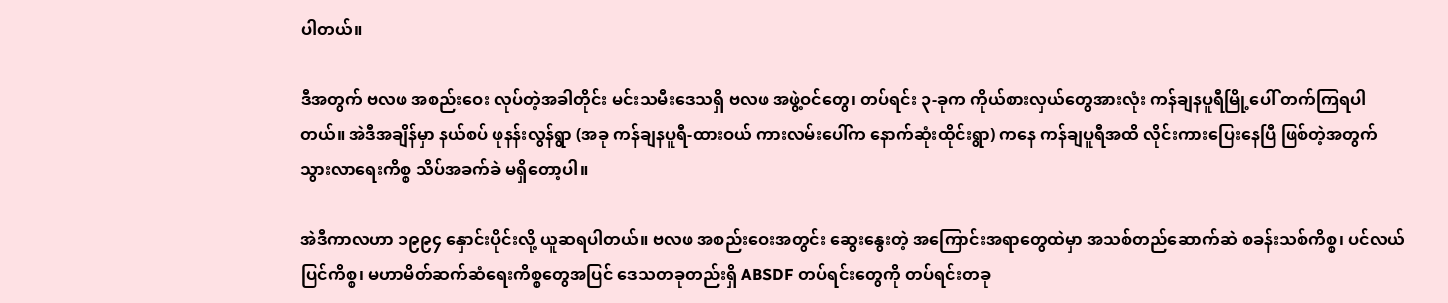ပါတယ်။

ဒီအတွက် ဗလဖ အစည်းဝေး လုပ်တဲ့အခါတိုင်း မင်းသမီးဒေသရှိ ဗလဖ အဖွဲ့ဝင်တွေ၊ တပ်ရင်း ၃-ခုက ကိုယ်စားလှယ်တွေအားလုံး ကန်ချနပူရီမြို့ပေါ် တက်ကြရပါတယ်။ အဲဒီအချိန်မှာ နယ်စပ် ဖုနန်းလွန်ရွာ (အခု ကန်ချနပူရီ-ထားဝယ် ကားလမ်းပေါ်က နောက်ဆုံးထိုင်းရွာ) ကနေ ကန်ချပူရီအထိ လိုင်းကားပြေးနေပြီ ဖြစ်တဲ့အတွက် သွားလာရေးကိစ္စ သိပ်အခက်ခဲ မရှိတော့ပါ။

အဲဒီကာလဟာ ၁၉၉၄ နှောင်းပိုင်းလို့ ယူဆရပါတယ်။ ဗလဖ အစည်းဝေးအတွင်း ဆွေးနွေးတဲ့ အကြောင်းအရာတွေထဲမှာ အသစ်တည်ဆောက်ဆဲ စခန်းသစ်ကိစ္စ၊ ပင်လယ်ပြင်ကိစ္စ၊ မဟာမိတ်ဆက်ဆံရေးကိစ္စတွေအပြင် ဒေသတခုတည်းရှိ ABSDF တပ်ရင်းတွေကို တပ်ရင်းတခု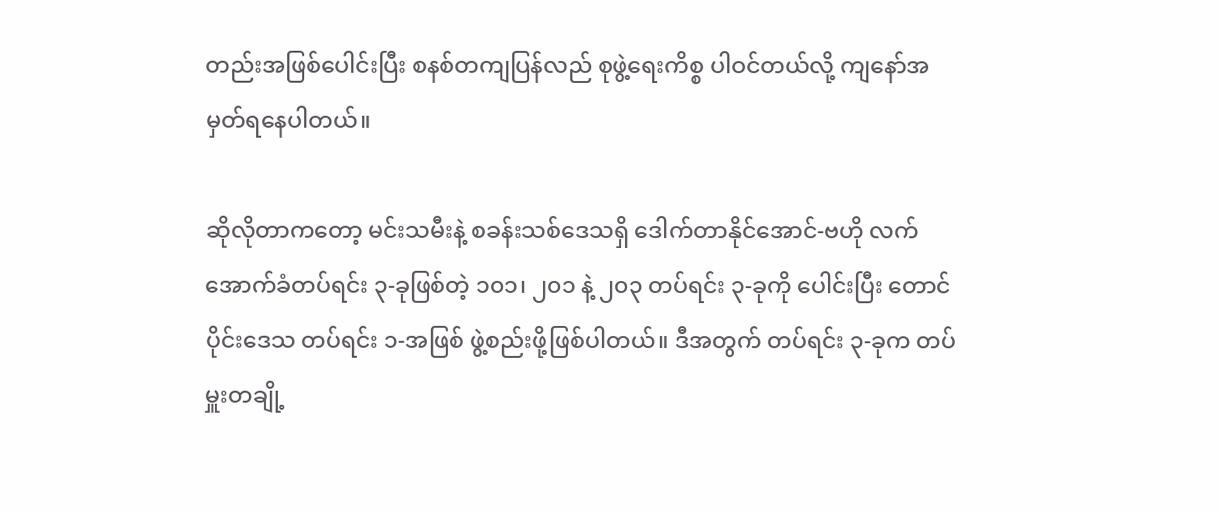တည်းအဖြစ်ပေါင်းပြီး စနစ်တကျပြန်လည် စုဖွဲ့ရေးကိစ္စ ပါဝင်တယ်လို့ ကျနော်အမှတ်ရနေပါတယ်။

ဆိုလိုတာကတော့ မင်းသမီးနဲ့ စခန်းသစ်ဒေသရှိ ဒေါက်တာနိုင်အောင်-ဗဟို လက်အောက်ခံတပ်ရင်း ၃-ခုဖြစ်တဲ့ ၁၀၁၊ ၂၀၁ နဲ့ ၂၀၃ တပ်ရင်း ၃-ခုကို ပေါင်းပြီး တောင်ပိုင်းဒေသ တပ်ရင်း ၁-အဖြစ် ဖွဲ့စည်းဖို့ဖြစ်ပါတယ်။ ဒီအတွက် တပ်ရင်း ၃-ခုက တပ်မှူးတချို့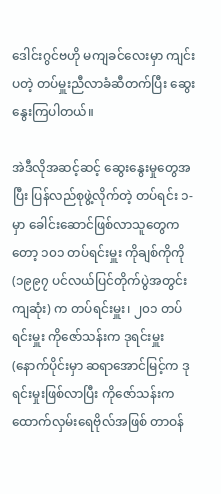ဒေါင်းဂွင်ဗဟို မကျခင်လေးမှာ ကျင်းပတဲ့ တပ်မှူးညီလာခံဆီတက်ပြီး ဆွေးနွေးကြပါတယ်။

အဲဒီလိုအဆင့်ဆင့် ဆွေးနွေးမှုတွေအပြီး ပြန်လည်စုဖွဲ့လိုက်တဲ့ တပ်ရင်း ၁-မှာ ခေါင်းဆောင်ဖြစ်လာသူတွေကတော့ ၁၀၁ တပ်ရင်းမှူး ကိုချစ်ကိုကို (၁၉၉၇ ပင်လယ်ပြင်တိုက်ပွဲအတွင်း ကျဆုံး) က တပ်ရင်းမှူး၊ ၂၀၁ တပ်ရင်းမှူး ကိုဇော်သန်းက ဒုရင်းမှူး (နောက်ပိုင်းမှာ ဆရာအောင်မြင့်က ဒုရင်းမှုးဖြစ်လာပြီး ကိုဇော်သန်းက ထောက်လှမ်းရေဗိုလ်အဖြစ် တာဝန်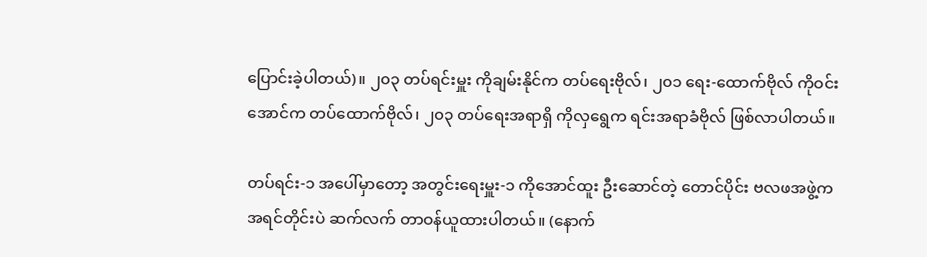ပြောင်းခဲ့ပါတယ်)။ ၂၀၃ တပ်ရင်းမှူး ကိုချမ်းနိုင်က တပ်ရေးဗိုလ်၊ ၂၀၁ ရေး-ထောက်ဗိုလ် ကိုဝင်းအောင်က တပ်ထောက်ဗိုလ်၊ ၂၀၃ တပ်ရေးအရာရှိ ကိုလှရွေက ရင်းအရာခံဗိုလ် ဖြစ်လာပါတယ်။

တပ်ရင်း-၁ အပေါ်မှာတော့ အတွင်းရေးမှူး-၁ ကိုအောင်ထူး ဦးဆောင်တဲ့ တောင်ပိုင်း ဗလဖအဖွဲ့က အရင်တိုင်းပဲ ဆက်လက် တာဝန်ယူထားပါတယ်။ (နောက်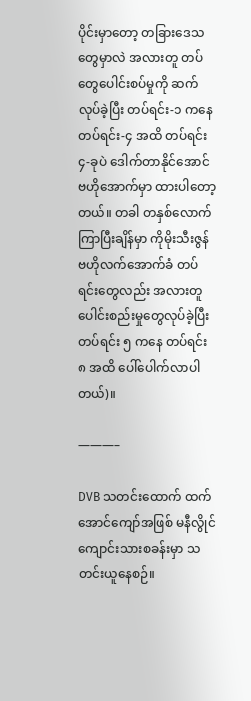ပိုင်းမှာတော့ တခြားဒေသတွေမှာလဲ အလားတူ တပ်တွေပေါင်းစပ်မှုကို ဆက်လုပ်ခဲ့ပြီး တပ်ရင်း-၁ ကနေ တပ်ရင်း-၄ အထိ တပ်ရင်း ၄-ခုပဲ ဒေါက်တာနိုင်အောင် ဗဟိုအောက်မှာ ထားပါတော့တယ်။ တခါ တနှစ်လောက်ကြာပြီးချိန်မှာ ကိုမိုးသီးဇွန် ဗဟိုလက်အောက်ခံ တပ်ရင်းတွေလည်း အလားတူ ပေါင်းစည်းမှုတွေလုပ်ခဲ့ပြီး တပ်ရင်း ၅ ကနေ တပ်ရင်း ၈ အထိ ပေါ်ပေါက်လာပါတယ်)။

———–

DVB သတင်းထောက် ထက်အောင်ကျော်အဖြစ် မနီလွိုင်ကျောင်းသားစခန်းမှာ သတင်းယူနေစဉ်။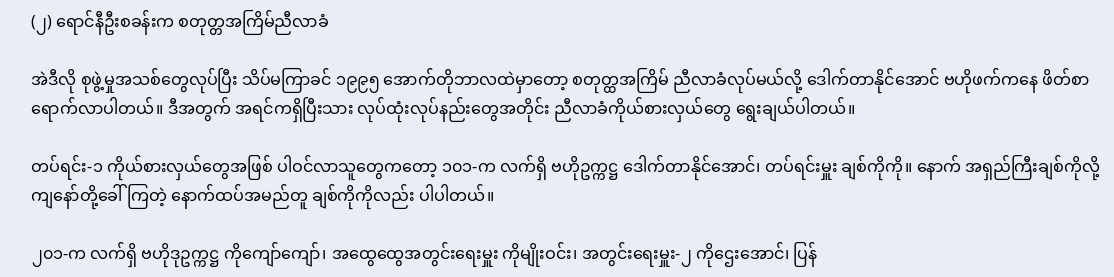(၂) ရောင်နီဦးစခန်းက စတုတ္တအကြိမ်ညီလာခံ

အဲဒီလို စုဖွဲ့မှုအသစ်တွေလုပ်ပြီး သိပ်မကြာခင် ၁၉၉၅ အောက်တိုဘာလထဲမှာတော့ စတုတ္ထအကြိမ် ညီလာခံလုပ်မယ်လို့ ဒေါက်တာနိုင်အောင် ဗဟိုဖက်ကနေ ဖိတ်စာရောက်လာပါတယ်။ ဒီအတွက် အရင်ကရှိပြီးသား လုပ်ထုံးလုပ်နည်းတွေအတိုင်း ညီလာခံကိုယ်စားလှယ်တွေ ရွေးချယ်ပါတယ်။

တပ်ရင်း-၁ ကိုယ်စားလှယ်တွေအဖြစ် ပါဝင်လာသူတွေကတော့ ၁၀၁-က လက်ရှိ ဗဟိုဥက္ကဋ္ဌ ဒေါက်တာနိုင်အောင်၊ တပ်ရင်းမှူး ချစ်ကိုကို။ နောက် အရှည်ကြီးချစ်ကိုလို့ ကျနော်တို့ခေါ်ကြတဲ့ နောက်ထပ်အမည်တူ ချစ်ကိုကိုလည်း ပါပါတယ်။

၂၀၁-က လက်ရှိ ဗဟိုဒုဥက္ကဋ္ဌ ကိုကျော်ကျော်၊ အထွေထွေအတွင်းရေးမှူး ကိုမျိုးဝင်း၊ အတွင်းရေးမှူး-၂ ကိုဌေးအောင်၊ ပြန်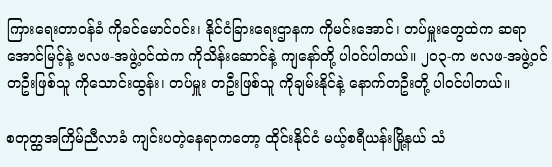ကြားရေးတာဝန်ခံ ကိုခင်မောင်ဝင်း၊ နိုင်ငံခြားရေးဌာနက ကိုမင်းအောင်၊ တပ်မှူးတွေထဲက ဆရာအောင်မြင့်နဲ့ ဗလဖ-အဖွဲ့ဝင်ထဲက ကိုသိန်းဆောင်နဲ့ ကျနော်တို့ ပါဝင်ပါတယ်။ ၂၀၃-က ဗလဖ-အဖွဲ့ဝင်တဦးဖြစ်သူ ကိုသောင်းထွန်း၊ တပ်မှူး တဦးဖြစ်သူ ကိုချမ်းနိုင်နဲ့ နောက်တဦးတို့ ပါဝင်ပါတယ်။

စတုတ္ထအကြိမ်ညီလာခံ ကျင်းပတဲ့နေရာကတော့ ထိုင်းနိုင်ငံ မယ့်စရီယန်းမြို့နယ် သံ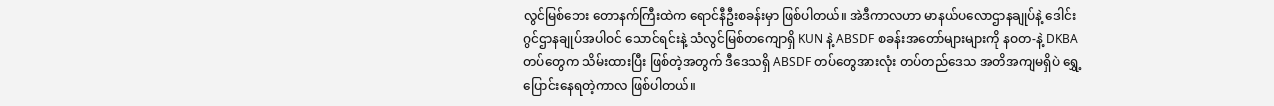လွင်မြစ်ဘေး တောနက်ကြီးထဲက ရောင်နီဦးစခန်းမှာ ဖြစ်ပါတယ်။ အဲဒီကာလဟာ မာနယ်ပလောဌာနချုပ်နဲ့ ဒေါင်းဂွင်ဌာနချုပ်အပါဝင် သောင်ရင်းနဲ့ သံလွင်မြစ်တကျောရှိ KUN နဲ့ ABSDF စခန်းအတော်များများကို နဝတ-နဲ့ DKBA တပ်တွေက သိမ်းထားပြီး ဖြစ်တဲ့အတွက် ဒီဒေသရှိ ABSDF တပ်တွေအားလုံး တပ်တည်ဒေသ အတိအကျမရှိပဲ ရွှေ့ပြောင်းနေရတဲ့ကာလ ဖြစ်ပါတယ်။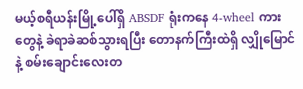မယ့်စရီယန်းမြို့ပေါ်ရှိ ABSDF ရုံးကနေ 4-wheel ကားတွေနဲ့ ခဲရာခဲဆစ်သွားရပြီး တောနက်ကြီးထဲရှိ လျှိုမြောင်နဲ့ စမ်းချောင်းလေးတ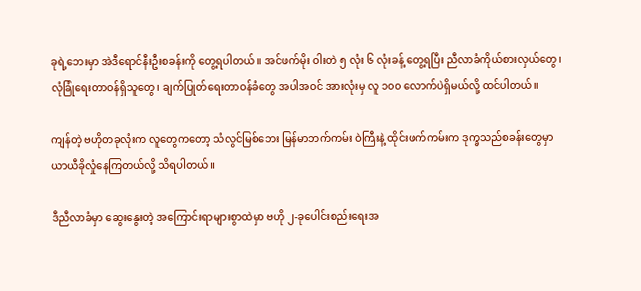ခုရဲ့ဘေးမှာ အဲဒီရောင်နီးဦးစခန်းကို တွေ့ရပါတယ်။ အင်ဖက်မိုး ဝါးတဲ ၅ လုံး ၆ လုံးခန့် တွေ့ရပြီး ညီလာခံကိုယ်စားလှယ်တွေ၊ လုံခြုံရေးတာဝန်ရှိသူတွေ၊ ချက်ပြုတ်ရေးတာဝန်ခံတွေ အပါအဝင် အားလုံးမှ လူ ၁၀၀ လောက်ပဲရှိမယ်လို့ ထင်ပါတယ်။

ကျန်တဲ့ ဗဟိုတခုလုံးက လူတွေကတော့ သံလွင်မြစ်ဘေး မြန်မာဘက်ကမ်း ဝဲကြီးနဲ့ ထိုင်းဖက်ကမ်းက ဒုက္ခသည်စခန်းတွေမှာ ယာယီခိုလှုံနေကြတယ်လို့ သိရပါတယ်။

ဒီညီလာခံမှာ ဆွေးနွေးတဲ့ အကြောင်းရာများစွာထဲမှာ ဗဟို ၂-ခုပေါင်းစည်းရေးအ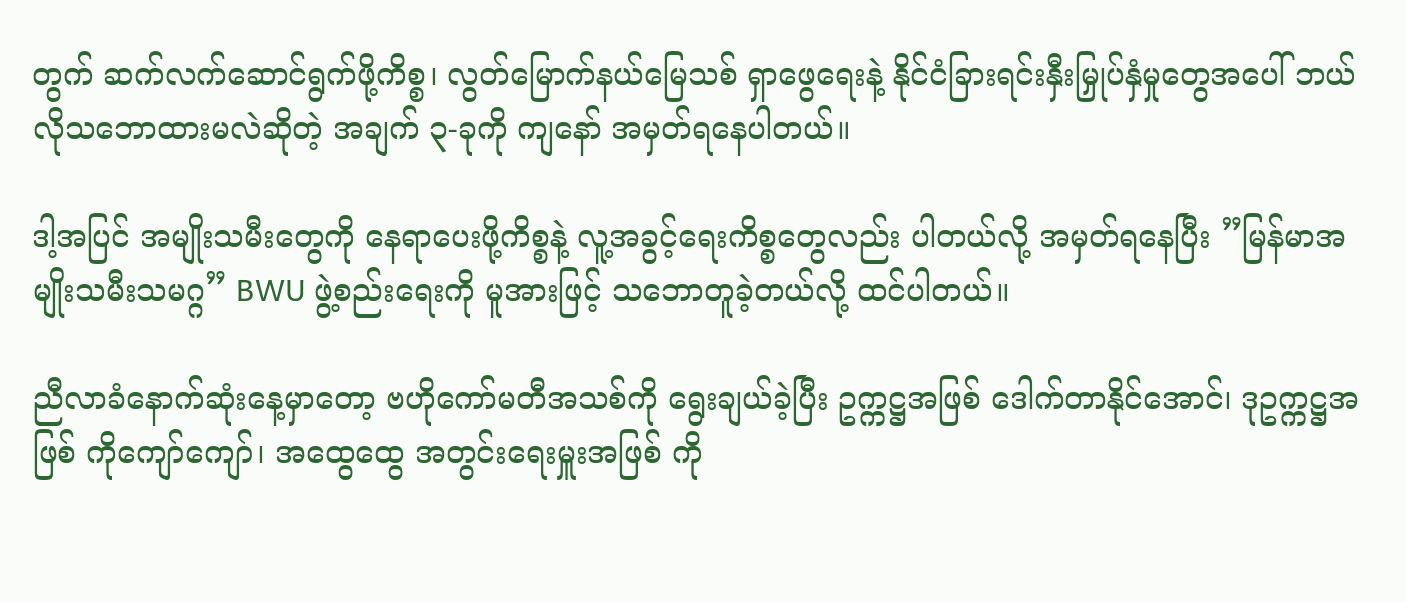တွက် ဆက်လက်ဆောင်ရွက်ဖို့ကိစ္စ၊ လွတ်မြောက်နယ်မြေသစ် ရှာဖွေရေးနဲ့ နိုင်ငံခြားရင်းနှီးမြှုပ်နှံမှုတွေအပေါ် ဘယ်လိုသဘောထားမလဲဆိုတဲ့ အချက် ၃-ခုကို ကျနော် အမှတ်ရနေပါတယ်။

ဒါ့အပြင် အမျိုးသမီးတွေကို နေရာပေးဖို့ကိစ္စနဲ့ လူ့အခွင့်ရေးကိစ္စတွေလည်း ပါတယ်လို့ အမှတ်ရနေပြီး ”မြန်မာအမျိုးသမီးသမဂ္ဂ” BWU ဖွဲ့စည်းရေးကို မူအားဖြင့် သဘောတူခဲ့တယ်လို့ ထင်ပါတယ်။

ညီလာခံနောက်ဆုံးနေ့မှာတော့ ဗဟိုကော်မတီအသစ်ကို ရွေးချယ်ခဲ့ပြီး ဥက္ကဋ္ဌအဖြစ် ဒေါက်တာနိုင်အောင်၊ ဒုဥက္ကဋ္ဌအဖြစ် ကိုကျော်ကျော်၊ အထွေထွေ အတွင်းရေးမှူးအဖြစ် ကို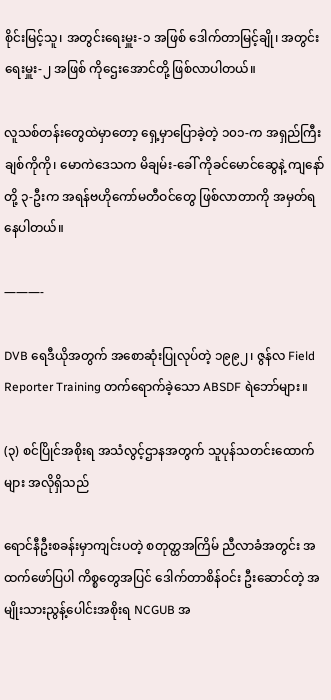စိုင်းမြင့်သူ၊ အတွင်းရေးမှူး-၁ အဖြစ် ဒေါက်တာမြင့်ချို၊ အတွင်းရေးမှူး-၂ အဖြစ် ကိုဌေးအောင်တို့ ဖြစ်လာပါတယ်။

လူသစ်တန်းတွေထဲမှာတော့ ရှေ့မှာပြောခဲ့တဲ့ ၁၀၁-က အရှည်ကြီး ချစ်ကိုကို၊ မောကဲဒေသက မိချမ်း-ခေါ် ကိုခင်မောင်ဆွေနဲ့ ကျနော်တို့ ၃-ဦးက အရန်ဗဟိုကော်မတီဝင်တွေ ဖြစ်လာတာကို အမှတ်ရနေပါတယ်။

———-

DVB ရေဒီယိုအတွက် အစောဆုံးပြုလုပ်တဲ့ ၁၉၉၂၊ ဇွန်လ Field Reporter Training တက်ရောက်ခဲ့သော ABSDF ရဲဘော်များ။

(၃) စင်ပြိုင်အစိုးရ အသံလွင့်ဌာနအတွက် သူပုန်သတင်းထောက်များ အလိုရှိသည်

ရောင်နီဦးစခန်းမှာကျင်းပတဲ့ စတုတ္ထအကြိမ် ညီလာခံအတွင်း အထက်ဖော်ပြပါ ကိစ္စတွေအပြင် ဒေါက်တာစိန်ဝင်း ဦးဆောင်တဲ့ အမျိုးသားညွန့်ပေါင်းအစိုးရ NCGUB အ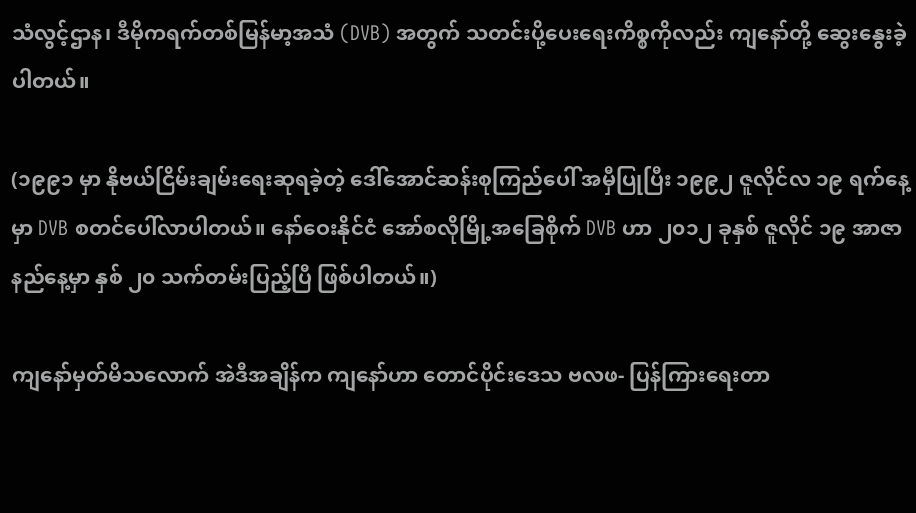သံလွင့်ဌာန၊ ဒီမိုကရက်တစ်မြန်မာ့အသံ (DVB) အတွက် သတင်းပို့ပေးရေးကိစ္စကိုလည်း ကျနော်တို့ ဆွေးနွေးခဲ့ပါတယ်။

(၁၉၉၁ မှာ နိုဗယ်ငြိမ်းချမ်းရေးဆုရခဲ့တဲ့ ဒေါ်အောင်ဆန်းစုကြည်ပေါ် အမှီပြုပြီး ၁၉၉၂ ဇူလိုင်လ ၁၉ ရက်နေ့မှာ DVB စတင်ပေါ်လာပါတယ်။ နော်ဝေးနိုင်ငံ အော်စလိုမြို့အခြေစိုက် DVB ဟာ ၂၀၁၂ ခုနှစ် ဇူလိုင် ၁၉ အာဇာနည်နေ့မှာ နှစ် ၂၀ သက်တမ်းပြည့်ပြီ ဖြစ်ပါတယ်။)

ကျနော်မှတ်မိသလောက် အဲဒီအချိန်က ကျနော်ဟာ တောင်ပိုင်းဒေသ ဗလဖ- ပြန်ကြားရေးတာ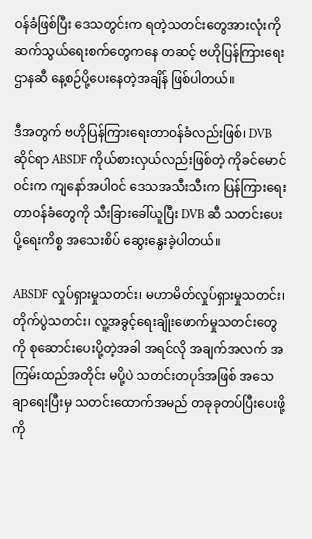ဝန်ခံဖြစ်ပြီး ဒေသတွင်းက ရတဲ့သတင်းတွေအားလုံးကို ဆက်သွယ်ရေးစက်တွေကနေ တဆင့် ဗဟိုပြန်ကြားရေးဌာနဆီ နေ့စဉ်ပို့ပေးနေတဲ့အချိန် ဖြစ်ပါတယ်။

ဒီအတွက် ဗဟိုပြန်ကြားရေးတာဝန်ခံလည်းဖြစ်၊ DVB ဆိုင်ရာ ABSDF ကိုယ်စားလှယ်လည်းဖြစ်တဲ့ ကိုခင်မောင်ဝင်းက ကျနော်အပါဝင် ဒေသအသီးသီးက ပြန်ကြားရေးတာဝန်ခံတွေကို သီးခြားခေါ်ယူပြီး DVB ဆီ သတင်းပေးပို့ရေးကိစ္စ အသေးစိပ် ဆွေးနွေးခဲ့ပါတယ်။

ABSDF လှုပ်ရှားမှုသတင်း၊ မဟာမိတ်လှုပ်ရှားမှုသတင်း၊ တိုက်ပွဲသတင်း၊ လူ့အခွင့်ရေးချိုးဖောက်မှုသတင်းတွေကို စုဆောင်းပေးပို့တဲ့အခါ အရင်လို အချက်အလက် အကြမ်းထည်အတိုင်း မပို့ပဲ သတင်းတပုဒ်အဖြစ် အသေချာရေးပြီးမှ သတင်းထောက်အမည် တခုခုတပ်ပြီးပေးဖို့ ကို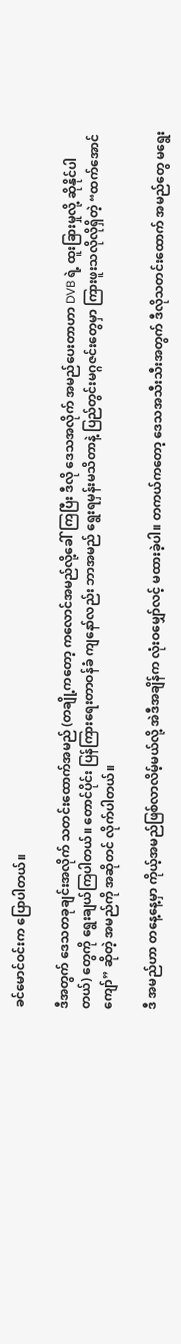ခင်မောင်ဝင်းက ပြောပါတယ်။

ဒီအတွက် ဒေသတခုချင်းအလိုက် သတင်းထောက်အမည် (တချို့ကတော့ ကလောင်အမည်လို့ခေါ်ကြပြီး ဒီလို ဒေသအလိုက် အမည်ပေးတာဟာ DVB ရဲ့ ထူးခြားမှုလို့ ဆိုနိုင်ပါတယ်) တွေကို ရွေးချယ်ကြပါတယ်။ တောင်ပိုင်း ပြန်ကြားရေးတာဝန်ခံ ကျနော်လည်း ဘာအမည် ရွေးရမှန်းမသိတာနဲ့ ပြည်တွင်းမဂ္ဂဇင်းတွေမှာ ကြားဖူးသလိုလိုရှိတဲ့ “ထက်အောင်ကျော်” ဆိုတဲ့ အမည်ကို အဆိုတင် လိုက်ပါတယ်။

ဒီ အမည်ဟာ တနေ့နေ့မှာ ကိုယ့်အမည်ဖြစ်လာလိမ့်မယ်လို့ အဲဒီအချိန်က လုံးဝမျှော်လင့် မထားခဲ့ပါ။ တကယ်ကတော့ ဒေသအသီးသီးအတွက် ဒီလိုသတင်းထောက် အမည်တွေ မရွေး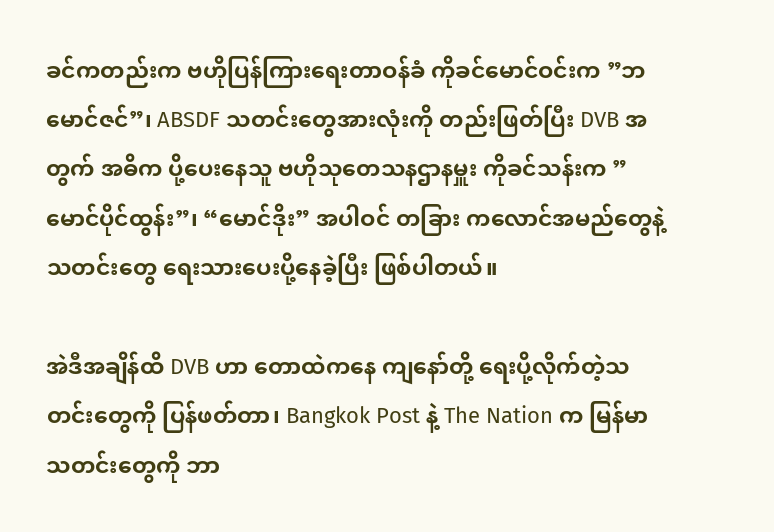ခင်ကတည်းက ဗဟိုပြန်ကြားရေးတာဝန်ခံ ကိုခင်မောင်ဝင်းက ”ဘမောင်ဇင်”၊ ABSDF သတင်းတွေအားလုံးကို တည်းဖြတ်ပြီး DVB အတွက် အဓိက ပို့ပေးနေသူ ဗဟိုသုတေသနဌာနမှူး ကိုခင်သန်းက ”မောင်ပိုင်ထွန်း”၊ “မောင်ဒိုး” အပါဝင် တခြား ကလောင်အမည်တွေနဲ့ သတင်းတွေ ရေးသားပေးပို့နေခဲ့ပြီး ဖြစ်ပါတယ်။

အဲဒီအချိန်ထိ DVB ဟာ တောထဲကနေ ကျနော်တို့ ရေးပို့လိုက်တဲ့သတင်းတွေကို ပြန်ဖတ်တာ၊ Bangkok Post နဲ့ The Nation က မြန်မာသတင်းတွေကို ဘာ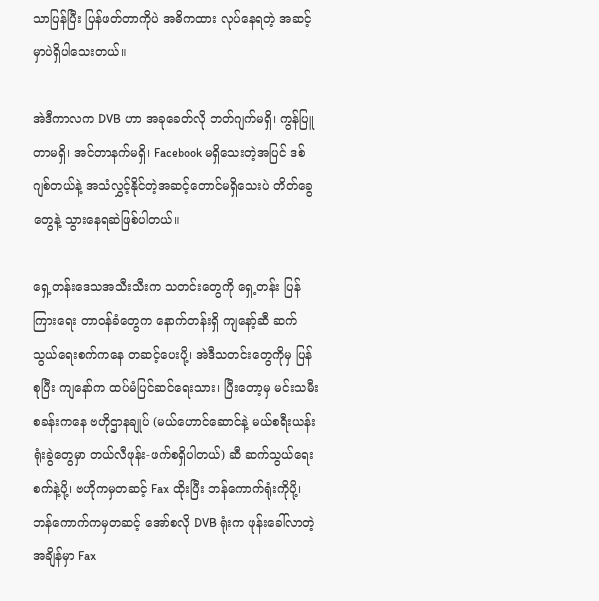သာပြန်ပြီး ပြန်ဖတ်တာကိုပဲ အဓိကထား လုပ်နေရတဲ့ အဆင့်မှာပဲရှိပါသေးတယ်။

အဲဒီကာလက DVB ဟာ အခုခေတ်လို ဘတ်ဂျက်မရှိ၊ ကွန်ပြူတာမရှိ၊ အင်တာနက်မရှိ၊ Facebook မရှိသေးတဲ့အပြင် ဒစ်ဂျစ်တယ်နဲ့ အသံလွှင့်နိုင်တဲ့အဆင့်တောင်မရှိသေးပဲ တိတ်ခွေတွေနဲ့ သွားနေရဆဲဖြစ်ပါတယ်။

ရှေ့တန်းဒေသအသီးသီးက သတင်းတွေကို ရှေ့တန်း ပြန်ကြားရေး တာဝန်ခံတွေက နောက်တန်းရှိ ကျနော့်ဆီ ဆက်သွယ်ရေးစက်ကနေ တဆင့်ပေးပို့၊ အဲဒီသတင်းတွေကိုမှ ပြန်စုပြီး ကျနော်က ထပ်မံပြင်ဆင်ရေးသား၊ ပြီးတော့မှ မင်းသမီးစခန်းကနေ ဗဟိုဌာနချုပ် (မယ်ဟောင်ဆောင်နဲ့ မယ်စရီးယန်းရုံးခွဲတွေမှာ တယ်လီဖုန်း-ဖက်စရှိပါတယ်) ဆီ ဆက်သွယ်ရေးစက်နဲ့ပို့၊ ဗဟိုကမှတဆင့် Fax ထိုးပြီး ဘန်ကောက်ရုံးကိုပို့၊ ဘန်ကောက်ကမှတဆင့် အော်စလို DVB ရုံးက ဖုန်းခေါ်လာတဲ့အချိန်မှာ Fax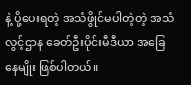နဲ့ ပို့ပေးရတဲ့ အသံဖွိုင်မပါတဲ့တဲ့ အသံလွင့်ဌာန ခေတ်ဦးပိုင်းမီဒီယာ အခြေနေမျိုး ဖြစ်ပါတယ်။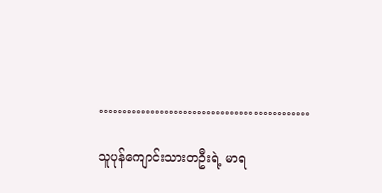………………………………………

သူပုန်ကျောင်းသားတဦးရဲ့ မာရ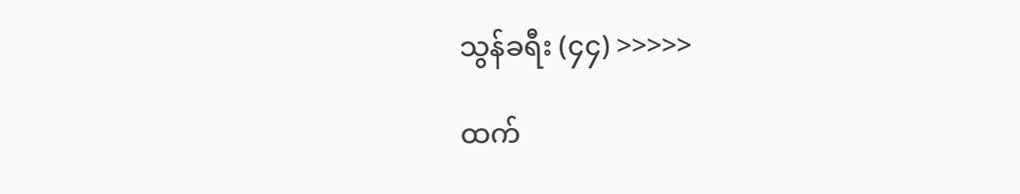သွန်ခရီး (၄၄) >>>>>

ထက်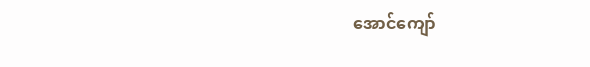အောင်ကျော်